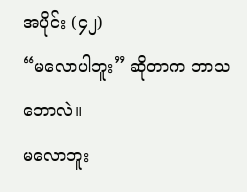အပိုင်း (၄၂)
“မလောပါဘူး” ဆိုတာက ဘာသဘောလဲ။
မလောဘူး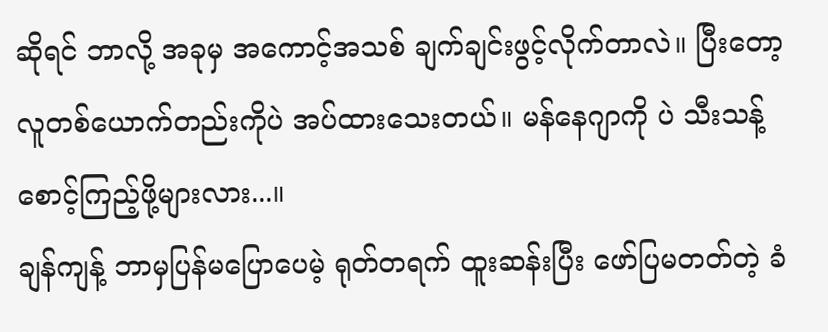ဆိုရင် ဘာလို့ အခုမှ အကောင့်အသစ် ချက်ချင်းဖွင့်လိုက်တာလဲ။ ပြီးတော့ လူတစ်ယောက်တည်းကိုပဲ အပ်ထားသေးတယ်။ မန်နေဂျာကို ပဲ သီးသန့် စောင့်ကြည့်ဖို့များလား...။
ချန်ကျန့် ဘာမှပြန်မပြောပေမဲ့ ရုတ်တရက် ထူးဆန်းပြီး ဖော်ပြမတတ်တဲ့ ခံ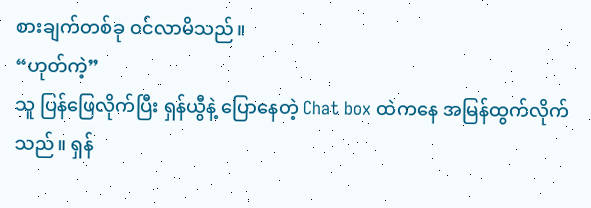စားချက်တစ်ခု ဝင်လာမိသည်။
“ဟုတ်ကဲ့”
သူ ပြန်ဖြေလိုက်ပြီး ရှန်ယွီနဲ့ ပြောနေတဲ့ Chat box ထဲကနေ အမြန်ထွက်လိုက်သည်။ ရှန်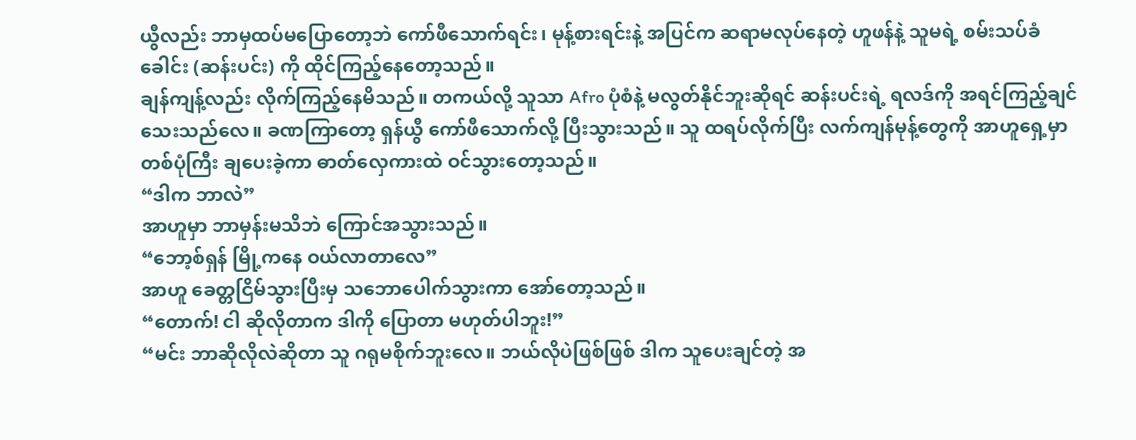ယွီလည်း ဘာမှထပ်မပြောတော့ဘဲ ကော်ဖီသောက်ရင်း၊ မုန့်စားရင်းနဲ့ အပြင်က ဆရာမလုပ်နေတဲ့ ဟူဖန်နဲ့ သူမရဲ့ စမ်းသပ်ခံခေါင်း (ဆန်းပင်း) ကို ထိုင်ကြည့်နေတော့သည်။
ချန်ကျန့်လည်း လိုက်ကြည့်နေမိသည်။ တကယ်လို့ သူသာ Afro ပုံစံနဲ့ မလွတ်နိုင်ဘူးဆိုရင် ဆန်းပင်းရဲ့ ရလဒ်ကို အရင်ကြည့်ချင်သေးသည်လေ။ ခဏကြာတော့ ရှန်ယွီ ကော်ဖီသောက်လို့ ပြီးသွားသည်။ သူ ထရပ်လိုက်ပြီး လက်ကျန်မုန့်တွေကို အာဟူရှေ့မှာ တစ်ပုံကြီး ချပေးခဲ့ကာ ဓာတ်လှေကားထဲ ဝင်သွားတော့သည်။
“ဒါက ဘာလဲ”
အာဟူမှာ ဘာမှန်းမသိဘဲ ကြောင်အသွားသည်။
“ဘော့စ်ရှန် မြို့ကနေ ဝယ်လာတာလေ”
အာဟူ ခေတ္တငြိမ်သွားပြီးမှ သဘောပေါက်သွားကာ အော်တော့သည်။
“တောက်! ငါ ဆိုလိုတာက ဒါကို ပြောတာ မဟုတ်ပါဘူး!”
“မင်း ဘာဆိုလိုလဲဆိုတာ သူ ဂရုမစိုက်ဘူးလေ။ ဘယ်လိုပဲဖြစ်ဖြစ် ဒါက သူပေးချင်တဲ့ အ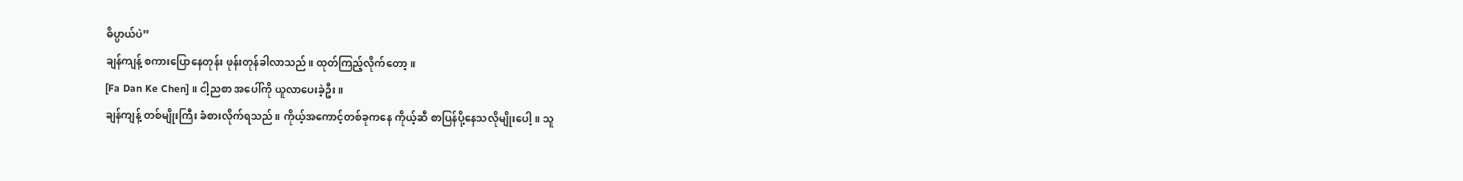ဓိပ္ပာယ်ပဲ”
ချန်ကျန့် စကားပြောနေတုန်း ဖုန်းတုန်ခါလာသည်။ ထုတ်ကြည့်လိုက်တော့ ။
[Fa Dan Ke Chen] ။ ငါ့ညစာ အပေါ်ကို ယူလာပေးခဲ့ဦး။
ချန်ကျန့် တစ်မျိုးကြီး ခံစားလိုက်ရသည်။ ကိုယ့်အကောင့်တစ်ခုကနေ ကိုယ့်ဆီ စာပြန်ပို့နေသလိုမျိုးပေါ့။ သူ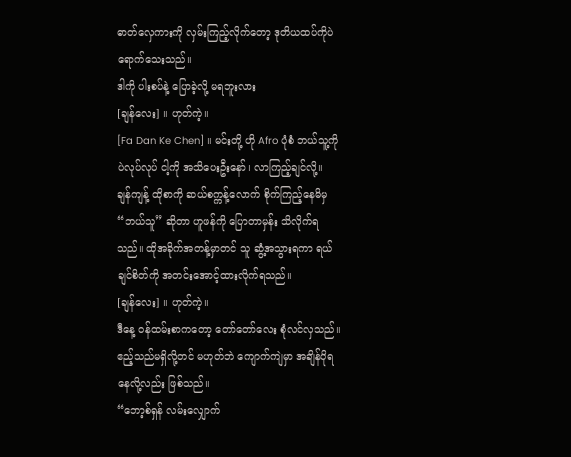ဓာတ်လှေကားကို လှမ်းကြည့်လိုက်တော့ ဒုတိယထပ်ကိုပဲ ရောက်သေးသည်။
ဒါကို ပါးစပ်နဲ့ ပြောခဲ့လို့ မရဘူးလား
[ချန်လေး] ။ ဟုတ်ကဲ့။
[Fa Dan Ke Chen] ။ မင်းတို့ ဟို Afro ပုံစံ ဘယ်သူ့ကိုပဲလုပ်လုပ် ငါ့ကို အသိပေးဦးနော်၊ လာကြည့်ချင်လို့။
ချန်ကျန့် ထိုစာကို ဆယ်စက္ကန့်လောက် စိုက်ကြည့်နေမိမှ “ဘယ်သူ” ဆိုတာ ဟူဖန်ကို ပြောတာမှန်း သိလိုက်ရသည်။ ထိုအခိုက်အတန့်မှာတင် သူ ဆွံ့အသွားရကာ ရယ်ချင်စိတ်ကို အတင်းအောင့်ထားလိုက်ရသည်။
[ချန်လေး] ။ ဟုတ်ကဲ့။
ဒီနေ့ ဝန်ထမ်းစာကတော့ တော်တော်လေး စုံလင်လှသည်။ ဧည့်သည်မရှိလို့တင် မဟုတ်ဘဲ ကျောက်ကျဲမှာ အချိန်ပိုရနေလို့လည်း ဖြစ်သည်။
“ဘော့စ်ရှန် လမ်းလျှောက်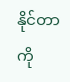နိုင်တာကို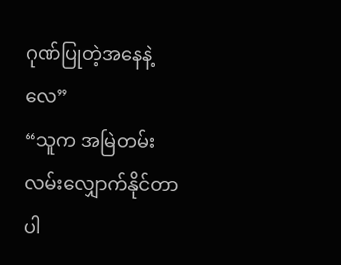ဂုဏ်ပြုတဲ့အနေနဲ့လေ”
“သူက အမြဲတမ်း လမ်းလျှောက်နိုင်တာပါ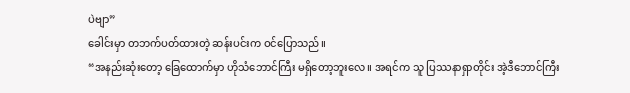ပဲဗျာ”
ခေါင်းမှာ တဘက်ပတ်ထားတဲ့ ဆန်းပင်းက ဝင်ပြောသည်။
“အနည်းဆုံးတော့ ခြေထောက်မှာ ဟိုသံဘောင်ကြီး မရှိတော့ဘူးလေ။ အရင်က သူ ပြဿနာရှာတိုင်း အဲ့ဒီဘောင်ကြီး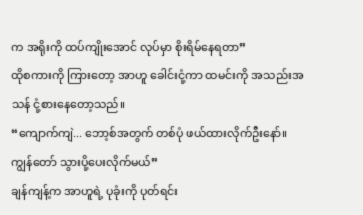က အရိုးကို ထပ်ကျိုးအောင် လုပ်မှာ စိုးရိမ်နေရတာ”
ထိုစကားကို ကြားတော့ အာဟူ ခေါင်းငုံ့ကာ ထမင်းကို အသည်းအသန် ငုံ့စားနေတော့သည်။
“ကျောက်ကျဲ... ဘော့စ်အတွက် တစ်ပုံ ဖယ်ထားလိုက်ဦးနော်။ ကျွန်တော် သွားပို့ပေးလိုက်မယ်”
ချန်ကျန့်က အာဟူရဲ့ ပုခုံးကို ပုတ်ရင်း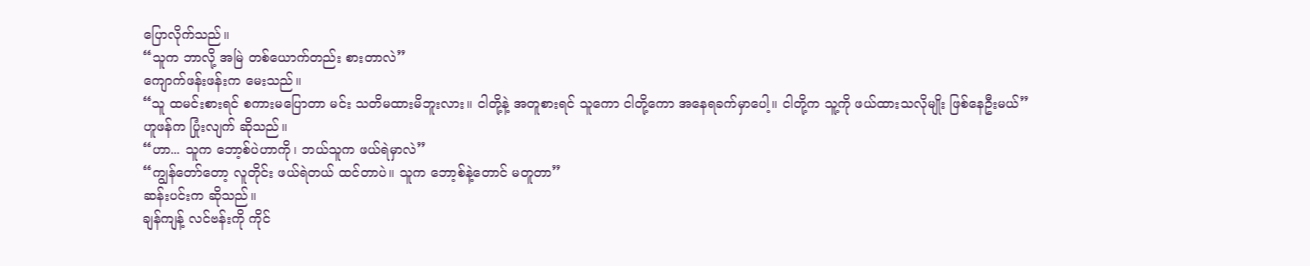ပြောလိုက်သည်။
“သူက ဘာလို့ အမြဲ တစ်ယောက်တည်း စားတာလဲ”
ကျောက်ဖန်းဖန်းက မေးသည်။
“သူ ထမင်းစားရင် စကားမပြောတာ မင်း သတိမထားမိဘူးလား။ ငါတို့နဲ့ အတူစားရင် သူကော ငါတို့ကော အနေရခက်မှာပေါ့။ ငါတို့က သူ့ကို ဖယ်ထားသလိုမျိုး ဖြစ်နေဦးမယ်”
ဟူဖန်က ပြုံးလျက် ဆိုသည်။
“ဟာ... သူက ဘော့စ်ပဲဟာကို၊ ဘယ်သူက ဖယ်ရဲမှာလဲ”
“ကျွန်တော်တော့ လူတိုင်း ဖယ်ရဲတယ် ထင်တာပဲ။ သူက ဘော့စ်နဲ့တောင် မတူတာ”
ဆန်းပင်းက ဆိုသည်။
ချန်ကျန့် လင်ဗန်းကို ကိုင်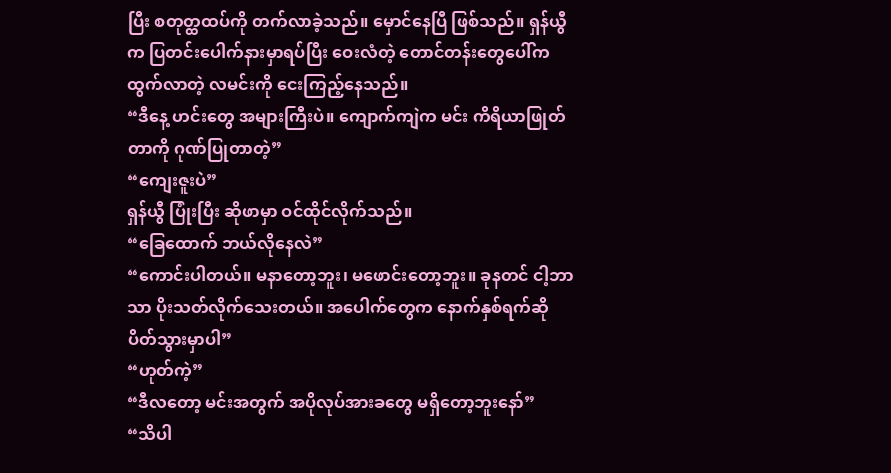ပြီး စတုတ္ထထပ်ကို တက်လာခဲ့သည်။ မှောင်နေပြီ ဖြစ်သည်။ ရှန်ယွီက ပြတင်းပေါက်နားမှာရပ်ပြီး ဝေးလံတဲ့ တောင်တန်းတွေပေါ်က ထွက်လာတဲ့ လမင်းကို ငေးကြည့်နေသည်။
“ဒီနေ့ ဟင်းတွေ အများကြီးပဲ။ ကျောက်ကျဲက မင်း ကိရိယာဖြုတ်တာကို ဂုဏ်ပြုတာတဲ့”
“ကျေးဇူးပဲ”
ရှန်ယွီ ပြုံးပြီး ဆိုဖာမှာ ဝင်ထိုင်လိုက်သည်။
“ခြေထောက် ဘယ်လိုနေလဲ”
“ကောင်းပါတယ်။ မနာတော့ဘူး၊ မဖောင်းတော့ဘူး။ ခုနတင် ငါ့ဘာသာ ပိုးသတ်လိုက်သေးတယ်။ အပေါက်တွေက နောက်နှစ်ရက်ဆို ပိတ်သွားမှာပါ”
“ဟုတ်ကဲ့”
“ဒီလတော့ မင်းအတွက် အပိုလုပ်အားခတွေ မရှိတော့ဘူးနော်”
“သိပါ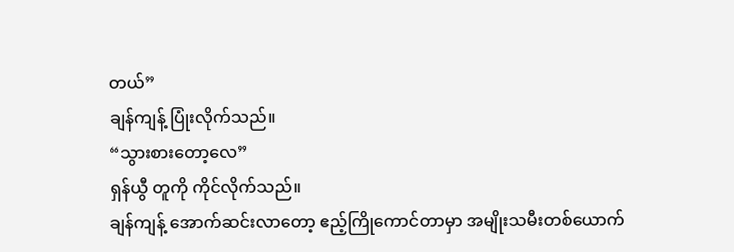တယ်”
ချန်ကျန့် ပြုံးလိုက်သည်။
“သွားစားတော့လေ”
ရှန်ယွီ တူကို ကိုင်လိုက်သည်။
ချန်ကျန့် အောက်ဆင်းလာတော့ ဧည့်ကြိုကောင်တာမှာ အမျိုးသမီးတစ်ယောက်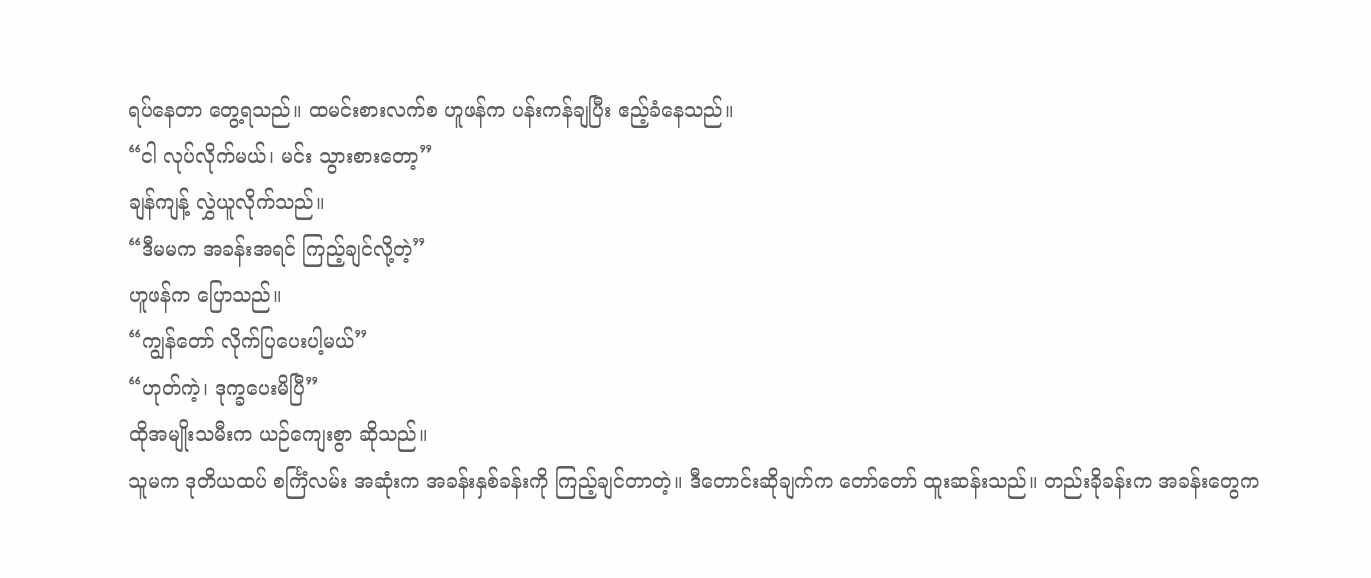ရပ်နေတာ တွေ့ရသည်။ ထမင်းစားလက်စ ဟူဖန်က ပန်းကန်ချပြီး ဧည့်ခံနေသည်။
“ငါ လုပ်လိုက်မယ်၊ မင်း သွားစားတော့”
ချန်ကျန့် လွှဲယူလိုက်သည်။
“ဒီမမက အခန်းအရင် ကြည့်ချင်လို့တဲ့”
ဟူဖန်က ပြောသည်။
“ကျွန်တော် လိုက်ပြပေးပါ့မယ်”
“ဟုတ်ကဲ့၊ ဒုက္ခပေးမိပြီ”
ထိုအမျိုးသမီးက ယဉ်ကျေးစွာ ဆိုသည်။
သူမက ဒုတိယထပ် စင်္ကြံလမ်း အဆုံးက အခန်းနှစ်ခန်းကို ကြည့်ချင်တာတဲ့။ ဒီတောင်းဆိုချက်က တော်တော် ထူးဆန်းသည်။ တည်းခိုခန်းက အခန်းတွေက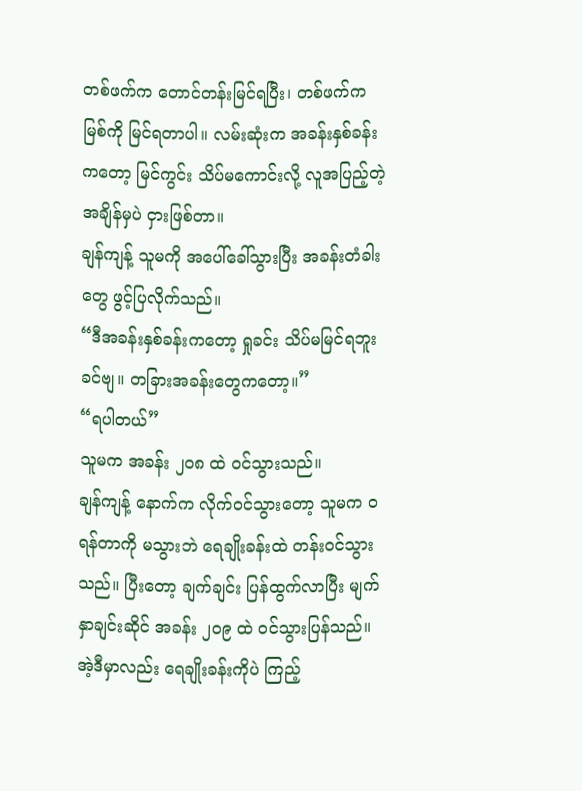တစ်ဖက်က တောင်တန်းမြင်ရပြီး၊ တစ်ဖက်က မြစ်ကို မြင်ရတာပါ။ လမ်းဆုံးက အခန်းနှစ်ခန်းကတော့ မြင်ကွင်း သိပ်မကောင်းလို့ လူအပြည့်တဲ့အချိန်မှပဲ ငှားဖြစ်တာ။
ချန်ကျန့် သူမကို အပေါ်ခေါ်သွားပြီး အခန်းတံခါးတွေ ဖွင့်ပြလိုက်သည်။
“ဒီအခန်းနှစ်ခန်းကတော့ ရှုခင်း သိပ်မမြင်ရဘူးခင်ဗျ။ တခြားအခန်းတွေကတော့။”
“ရပါတယ်”
သူမက အခန်း ၂၀၈ ထဲ ဝင်သွားသည်။
ချန်ကျန့် နောက်က လိုက်ဝင်သွားတော့ သူမက ဝရန်တာကို မသွားဘဲ ရေချိုးခန်းထဲ တန်းဝင်သွားသည်။ ပြီးတော့ ချက်ချင်း ပြန်ထွက်လာပြီး မျက်နှာချင်းဆိုင် အခန်း ၂၀၉ ထဲ ဝင်သွားပြန်သည်။ အဲ့ဒီမှာလည်း ရေချိုးခန်းကိုပဲ ကြည့်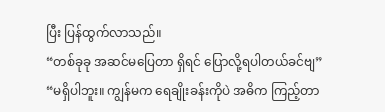ပြီး ပြန်ထွက်လာသည်။
“တစ်ခုခု အဆင်မပြေတာ ရှိရင် ပြောလို့ရပါတယ်ခင်ဗျ”
“မရှိပါဘူး။ ကျွန်မက ရေချိုးခန်းကိုပဲ အဓိက ကြည့်တာ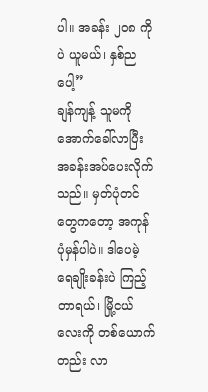ပါ။ အခန်း ၂၀၈ ကိုပဲ ယူမယ်၊ နှစ်ညပေါ့”
ချန်ကျန့် သူမကို အောက်ခေါ်လာပြီး အခန်းအပ်ပေးလိုက်သည်။ မှတ်ပုံတင်တွေကတော့ အကုန် ပုံမှန်ပါပဲ။ ဒါပေမဲ့ ရေချိုးခန်းပဲ ကြည့်တာရယ်၊ မြို့ငယ်လေးကို တစ်ယောက်တည်း လာ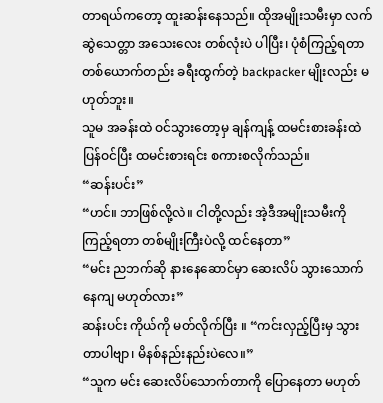တာရယ်ကတော့ ထူးဆန်းနေသည်။ ထိုအမျိုးသမီးမှာ လက်ဆွဲသေတ္တာ အသေးလေး တစ်လုံးပဲ ပါပြီး၊ ပုံစံကြည့်ရတာ တစ်ယောက်တည်း ခရီးထွက်တဲ့ backpacker မျိုးလည်း မဟုတ်ဘူး။
သူမ အခန်းထဲ ဝင်သွားတော့မှ ချန်ကျန့် ထမင်းစားခန်းထဲ ပြန်ဝင်ပြီး ထမင်းစားရင်း စကားစလိုက်သည်။
“ဆန်းပင်း”
“ဟင်။ ဘာဖြစ်လို့လဲ။ ငါတို့လည်း အဲ့ဒီအမျိုးသမီးကို ကြည့်ရတာ တစ်မျိုးကြီးပဲလို့ ထင်နေတာ”
“မင်း ညဘက်ဆို နားနေဆောင်မှာ ဆေးလိပ် သွားသောက်နေကျ မဟုတ်လား”
ဆန်းပင်း ကိုယ်ကို မတ်လိုက်ပြီး ။ “ကင်းလှည့်ပြီးမှ သွားတာပါဗျာ၊ မိနစ်နည်းနည်းပဲလေ။”
“သူက မင်း ဆေးလိပ်သောက်တာကို ပြောနေတာ မဟုတ်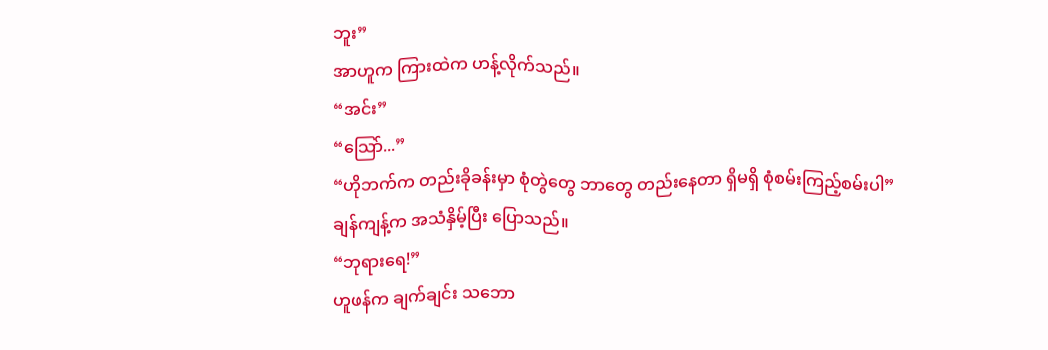ဘူး”
အာဟူက ကြားထဲက ဟန့်လိုက်သည်။
“အင်း”
“သြော်...”
“ဟိုဘက်က တည်းခိုခန်းမှာ စုံတွဲတွေ ဘာတွေ တည်းနေတာ ရှိမရှိ စုံစမ်းကြည့်စမ်းပါ”
ချန်ကျန့်က အသံနှိမ့်ပြီး ပြောသည်။
“ဘုရားရေ!”
ဟူဖန်က ချက်ချင်း သဘော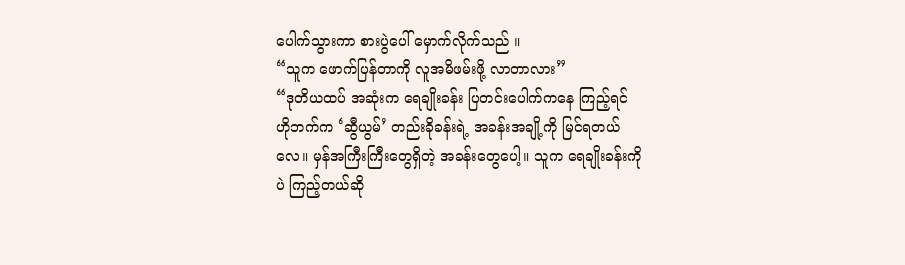ပေါက်သွားကာ စားပွဲပေါ် မှောက်လိုက်သည် ။
“သူက ဖောက်ပြန်တာကို လူအမိဖမ်းဖို့ လာတာလား”
“ဒုတိယထပ် အဆုံးက ရေချိုးခန်း ပြတင်းပေါက်ကနေ ကြည့်ရင် ဟိုဘက်က ‘ဆွီယွမ်’ တည်းခိုခန်းရဲ့ အခန်းအချို့ကို မြင်ရတယ်လေ။ မှန်အကြီးကြီးတွေရှိတဲ့ အခန်းတွေပေါ့။ သူက ရေချိုးခန်းကိုပဲ ကြည့်တယ်ဆို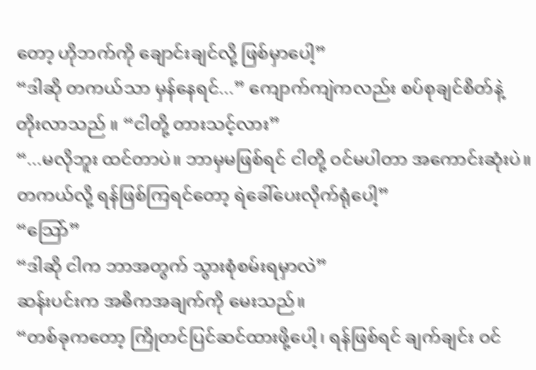တော့ ဟိုဘက်ကို ချောင်းချင်လို့ ဖြစ်မှာပေါ့”
“ဒါဆို တကယ်သာ မှန်နေရင်...” ကျောက်ကျဲကလည်း စပ်စုချင်စိတ်နဲ့ တိုးလာသည် ။ “ငါတို့ တားသင့်လား”
“...မလိုဘူး ထင်တာပဲ။ ဘာမှမဖြစ်ရင် ငါတို့ ဝင်မပါတာ အကောင်းဆုံးပဲ။ တကယ်လို့ ရန်ဖြစ်ကြရင်တော့ ရဲခေါ်ပေးလိုက်ရုံပေါ့”
“သြော်”
“ဒါဆို ငါက ဘာအတွက် သွားစုံစမ်းရမှာလဲ”
ဆန်းပင်းက အဓိကအချက်ကို မေးသည်။
“တစ်ခုကတော့ ကြိုတင်ပြင်ဆင်ထားဖို့ပေါ့၊ ရန်ဖြစ်ရင် ချက်ချင်း ဝင်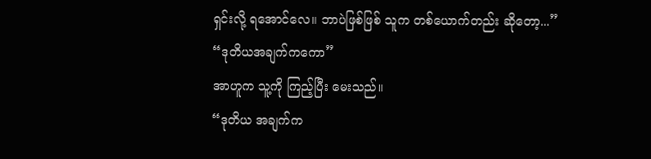ရှင်းလို့ ရအောင်လေ။ ဘာပဲဖြစ်ဖြစ် သူက တစ်ယောက်တည်း ဆိုတော့...”
“ဒုတိယအချက်ကကော”
အာဟူက သူ့ကို ကြည့်ပြီး မေးသည်။
“ဒုတိယ အချက်က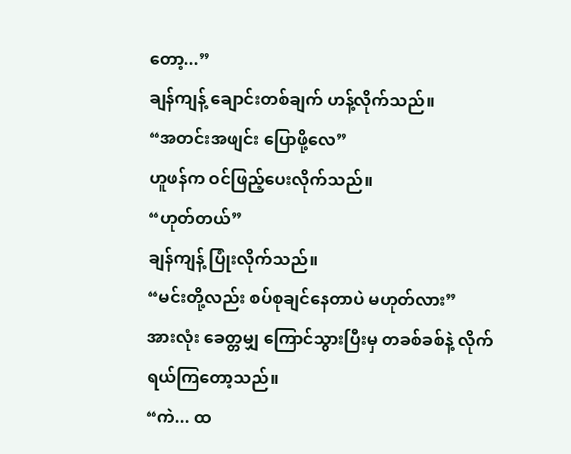တော့...”
ချန်ကျန့် ချောင်းတစ်ချက် ဟန့်လိုက်သည်။
“အတင်းအဖျင်း ပြောဖို့လေ”
ဟူဖန်က ဝင်ဖြည့်ပေးလိုက်သည်။
“ဟုတ်တယ်”
ချန်ကျန့် ပြုံးလိုက်သည်။
“မင်းတို့လည်း စပ်စုချင်နေတာပဲ မဟုတ်လား”
အားလုံး ခေတ္တမျှ ကြောင်သွားပြီးမှ တခစ်ခစ်နဲ့ လိုက်ရယ်ကြတော့သည်။
“ကဲ... ထ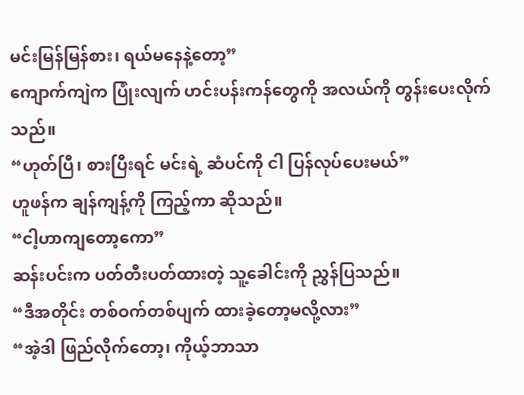မင်းမြန်မြန်စား၊ ရယ်မနေနဲ့တော့”
ကျောက်ကျဲက ပြုံးလျက် ဟင်းပန်းကန်တွေကို အလယ်ကို တွန်းပေးလိုက်သည်။
“ဟုတ်ပြီ၊ စားပြီးရင် မင်းရဲ့ ဆံပင်ကို ငါ ပြန်လုပ်ပေးမယ်”
ဟူဖန်က ချန်ကျန့်ကို ကြည့်ကာ ဆိုသည်။
“ငါ့ဟာကျတော့ကော”
ဆန်းပင်းက ပတ်တီးပတ်ထားတဲ့ သူ့ခေါင်းကို ညွှန်ပြသည်။
“ဒီအတိုင်း တစ်ဝက်တစ်ပျက် ထားခဲ့တော့မလို့လား”
“အဲ့ဒါ ဖြည်လိုက်တော့၊ ကိုယ့်ဘာသာ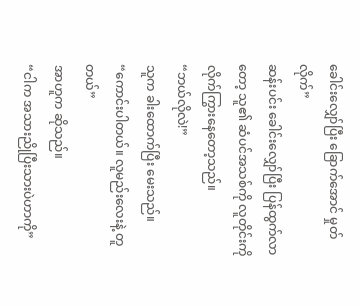ခေါင်းလျှော်ပြီး ခြောက်အောင် မှုတ်လိုက်”
ဆန်းပင်း ခေါင်းလျှော်ပြီး ပြန်ထွက်လာတော့ သူ၏ ဆံပင်အသစ်ကို လူတိုင်းကို လိုက်ကြွားနေတော့သည်။
“ဘယ်လိုလဲ!”
သူက ခါးထောက်ပြီး မေးသည်။
“ကောင်းပါတယ်။ လူမည်းလေးနဲ့ တူတယ်”
အာဟူက ဆိုသည်။
“ငါက အသားညိုပြီးသားပဲဟာကို”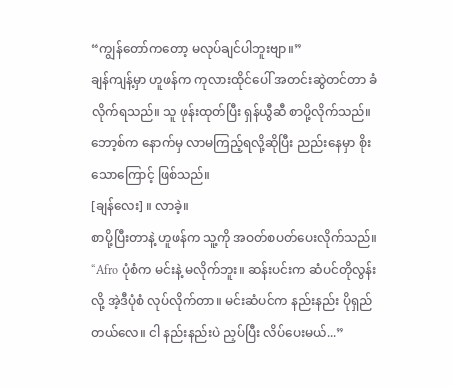“ကျွန်တော်ကတော့ မလုပ်ချင်ပါဘူးဗျာ။”
ချန်ကျန့်မှာ ဟူဖန်က ကုလားထိုင်ပေါ် အတင်းဆွဲတင်တာ ခံလိုက်ရသည်။ သူ ဖုန်းထုတ်ပြီး ရှန်ယွီဆီ စာပို့လိုက်သည်။ ဘော့စ်က နောက်မှ လာမကြည့်ရလို့ဆိုပြီး ညည်းနေမှာ စိုးသောကြောင့် ဖြစ်သည်။
[ချန်လေး] ။ လာခဲ့။
စာပို့ပြီးတာနဲ့ ဟူဖန်က သူ့ကို အဝတ်စပတ်ပေးလိုက်သည်။
“Afro ပုံစံက မင်းနဲ့ မလိုက်ဘူး။ ဆန်းပင်းက ဆံပင်တိုလွန်းလို့ အဲ့ဒီပုံစံ လုပ်လိုက်တာ။ မင်းဆံပင်က နည်းနည်း ပိုရှည်တယ်လေ။ ငါ နည်းနည်းပဲ ညှပ်ပြီး လိပ်ပေးမယ်...”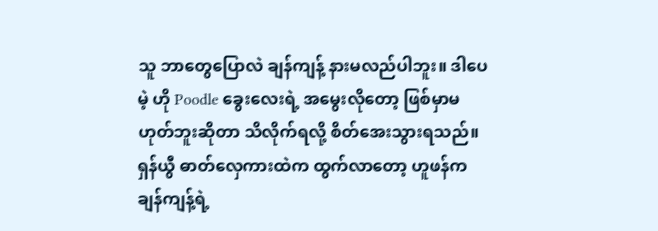သူ ဘာတွေပြောလဲ ချန်ကျန့် နားမလည်ပါဘူး။ ဒါပေမဲ့ ဟို Poodle ခွေးလေးရဲ့ အမွေးလိုတော့ ဖြစ်မှာမဟုတ်ဘူးဆိုတာ သိလိုက်ရလို့ စိတ်အေးသွားရသည်။
ရှန်ယွီ ဓာတ်လှေကားထဲက ထွက်လာတော့ ဟူဖန်က ချန်ကျန့်ရဲ့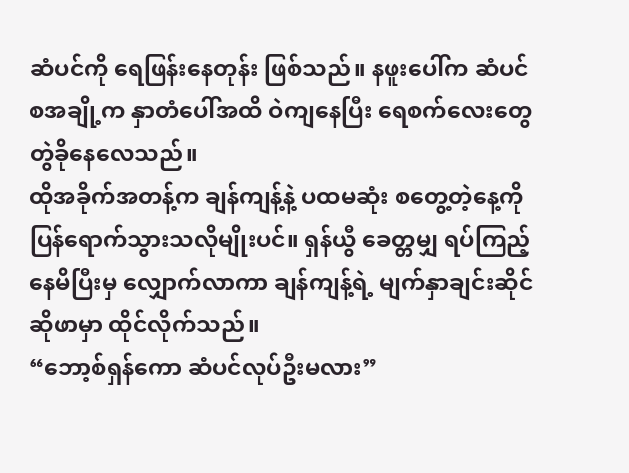ဆံပင်ကို ရေဖြန်းနေတုန်း ဖြစ်သည်။ နဖူးပေါ်က ဆံပင်စအချို့က နှာတံပေါ်အထိ ဝဲကျနေပြီး ရေစက်လေးတွေ တွဲခိုနေလေသည်။
ထိုအခိုက်အတန့်က ချန်ကျန့်နဲ့ ပထမဆုံး စတွေ့တဲ့နေ့ကို ပြန်ရောက်သွားသလိုမျိုးပင်။ ရှန်ယွီ ခေတ္တမျှ ရပ်ကြည့်နေမိပြီးမှ လျှောက်လာကာ ချန်ကျန့်ရဲ့ မျက်နှာချင်းဆိုင် ဆိုဖာမှာ ထိုင်လိုက်သည်။
“ဘော့စ်ရှန်ကော ဆံပင်လုပ်ဦးမလား”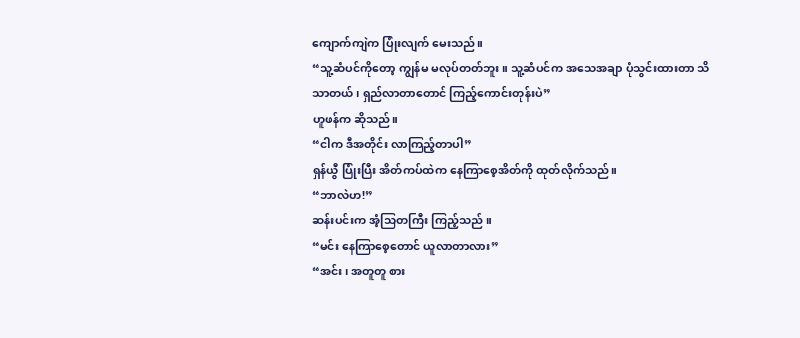ကျောက်ကျဲက ပြုံးလျက် မေးသည်။
“သူ့ဆံပင်ကိုတော့ ကျွန်မ မလုပ်တတ်ဘူး။ သူ့ဆံပင်က အသေအချာ ပုံသွင်းထားတာ သိသာတယ်၊ ရှည်လာတာတောင် ကြည့်ကောင်းတုန်းပဲ”
ဟူဖန်က ဆိုသည်။
“ငါက ဒီအတိုင်း လာကြည့်တာပါ”
ရှန်ယွီ ပြုံးပြီး အိတ်ကပ်ထဲက နေကြာစေ့အိတ်ကို ထုတ်လိုက်သည်။
“ဘာလဲဟ!”
ဆန်းပင်းက အံ့သြတကြီး ကြည့်သည် ။
“မင်း နေကြာစေ့တောင် ယူလာတာလား”
“အင်း၊ အတူတူ စား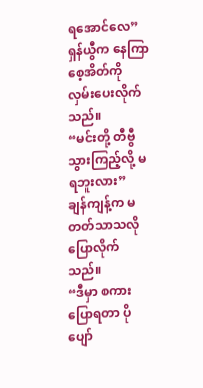ရအောင်လေ”
ရှန်ယွီက နေကြာစေ့အိတ်ကို လှမ်းပေးလိုက်သည်။
“မင်းတို့ တီဗွီသွားကြည့်လို့ မရဘူးလား”
ချန်ကျန့်က မတတ်သာသလို ပြောလိုက်သည်။
“ဒီမှာ စကားပြောရတာ ပိုပျော်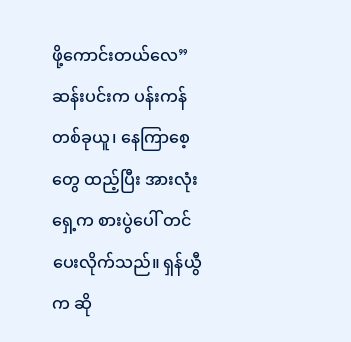ဖို့ကောင်းတယ်လေ”
ဆန်းပင်းက ပန်းကန်တစ်ခုယူ၊ နေကြာစေ့တွေ ထည့်ပြီး အားလုံးရှေ့က စားပွဲပေါ် တင်ပေးလိုက်သည်။ ရှန်ယွီက ဆို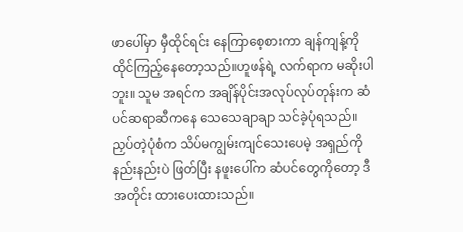ဖာပေါ်မှာ မှီထိုင်ရင်း နေကြာစေ့စားကာ ချန်ကျန့်ကို ထိုင်ကြည့်နေတော့သည်။ဟူဖန်ရဲ့ လက်ရာက မဆိုးပါဘူး။ သူမ အရင်က အချိန်ပိုင်းအလုပ်လုပ်တုန်းက ဆံပင်ဆရာဆီကနေ သေသေချာချာ သင်ခဲ့ပုံရသည်။ ညှပ်တဲ့ပုံစံက သိပ်မကျွမ်းကျင်သေးပေမဲ့ အရှည်ကို နည်းနည်းပဲ ဖြတ်ပြီး နဖူးပေါ်က ဆံပင်တွေကိုတော့ ဒီအတိုင်း ထားပေးထားသည်။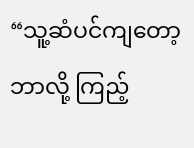“သူ့ဆံပင်ကျတော့ ဘာလို့ ကြည့်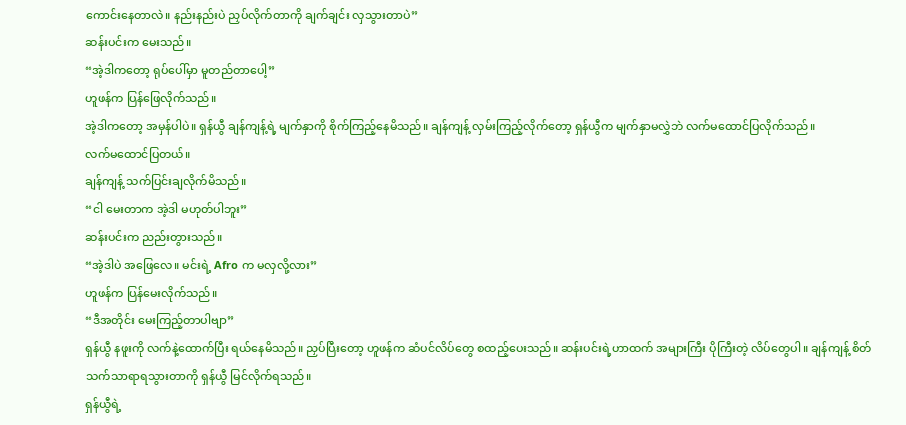ကောင်းနေတာလဲ။ နည်းနည်းပဲ ညှပ်လိုက်တာကို ချက်ချင်း လှသွားတာပဲ”
ဆန်းပင်းက မေးသည်။
“အဲ့ဒါကတော့ ရုပ်ပေါ်မှာ မူတည်တာပေါ့”
ဟူဖန်က ပြန်ဖြေလိုက်သည်။
အဲ့ဒါကတော့ အမှန်ပါပဲ။ ရှန်ယွီ ချန်ကျန့်ရဲ့ မျက်နှာကို စိုက်ကြည့်နေမိသည်။ ချန်ကျန့် လှမ်းကြည့်လိုက်တော့ ရှန်ယွီက မျက်နှာမလွှဲဘဲ လက်မထောင်ပြလိုက်သည်။
လက်မထောင်ပြတယ်။
ချန်ကျန့် သက်ပြင်းချလိုက်မိသည်။
“ငါ မေးတာက အဲ့ဒါ မဟုတ်ပါဘူး”
ဆန်းပင်းက ညည်းတွားသည်။
“အဲ့ဒါပဲ အဖြေလေ။ မင်းရဲ့ Afro က မလှလို့လား”
ဟူဖန်က ပြန်မေးလိုက်သည်။
“ဒီအတိုင်း မေးကြည့်တာပါဗျာ”
ရှန်ယွီ နဖူးကို လက်နဲ့ထောက်ပြီး ရယ်နေမိသည်။ ညှပ်ပြီးတော့ ဟူဖန်က ဆံပင်လိပ်တွေ စထည့်ပေးသည်။ ဆန်းပင်းရဲ့ဟာထက် အများကြီး ပိုကြီးတဲ့ လိပ်တွေပါ။ ချန်ကျန့် စိတ်သက်သာရာရသွားတာကို ရှန်ယွီ မြင်လိုက်ရသည်။
ရှန်ယွီရဲ့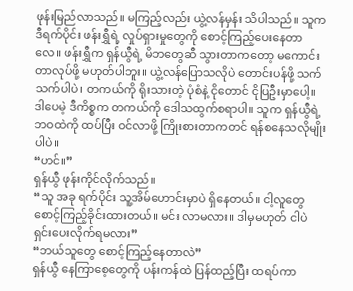ဖုန်းမြည်လာသည်။ မကြည့်လည်း ယွဲ့လန်မှန်း သိပါသည်။ သူက ဒီရက်ပိုင်း ဖန်းရွှီရဲ့ လှုပ်ရှားမှုတွေကို စောင့်ကြည့်ပေးနေတာလေ။ ဖန်းရွှီက ရှန်ယွီရဲ့ မိဘတွေဆီ သွားတာကတော့ မကောင်းတာလုပ်ဖို့ မဟုတ်ပါဘူး။ ယွဲ့လန်ပြောသလိုပဲ တောင်းပန်ဖို့ သက်သက်ပါပဲ၊ တကယ်ကို ရိုးသားတဲ့ ပုံစံနဲ့ ငိုတောင် ငိုပြဦးမှာပေါ့။
ဒါပေမဲ့ ဒီကိစ္စက တကယ်ကို ဒေါသထွက်စရာပါ။ သူက ရှန်ယွီရဲ့ ဘဝထဲကို ထပ်ပြီး ဝင်လာဖို့ ကြိုးစားတာကတင် ရန်စနေသလိုမျိုးပါပဲ။
“ဟင်။”
ရှန်ယွီ ဖုန်းကိုင်လိုက်သည်။
“သူ အခု ရက်ပိုင်း သူ့အိမ်ဟောင်းမှာပဲ ရှိနေတယ်။ ငါ့လူတွေ စောင့်ကြည့်ခိုင်းထားတယ်။ မင်း လာမလား။ ဒါမှမဟုတ် ငါပဲ ရှင်းပေးလိုက်ရမလား”
“ဘယ်သူတွေ စောင့်ကြည့်နေတာလဲ”
ရှန်ယွီ နေကြာစေ့တွေကို ပန်းကန်ထဲ ပြန်ထည့်ပြီး ထရပ်ကာ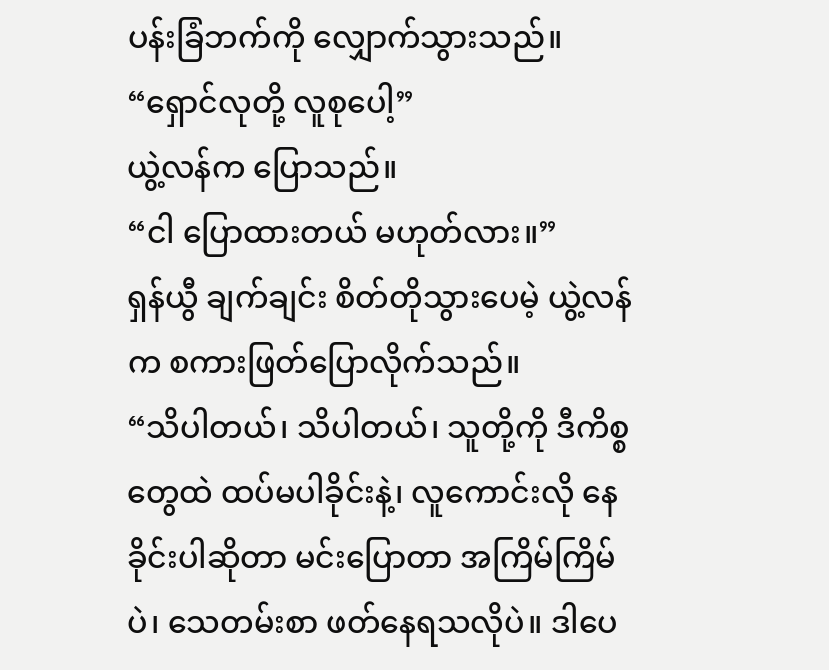ပန်းခြံဘက်ကို လျှောက်သွားသည်။
“ရှောင်လုတို့ လူစုပေါ့”
ယွဲ့လန်က ပြောသည်။
“ငါ ပြောထားတယ် မဟုတ်လား။”
ရှန်ယွီ ချက်ချင်း စိတ်တိုသွားပေမဲ့ ယွဲ့လန်က စကားဖြတ်ပြောလိုက်သည်။
“သိပါတယ်၊ သိပါတယ်၊ သူတို့ကို ဒီကိစ္စတွေထဲ ထပ်မပါခိုင်းနဲ့၊ လူကောင်းလို နေခိုင်းပါဆိုတာ မင်းပြောတာ အကြိမ်ကြိမ်ပဲ၊ သေတမ်းစာ ဖတ်နေရသလိုပဲ။ ဒါပေ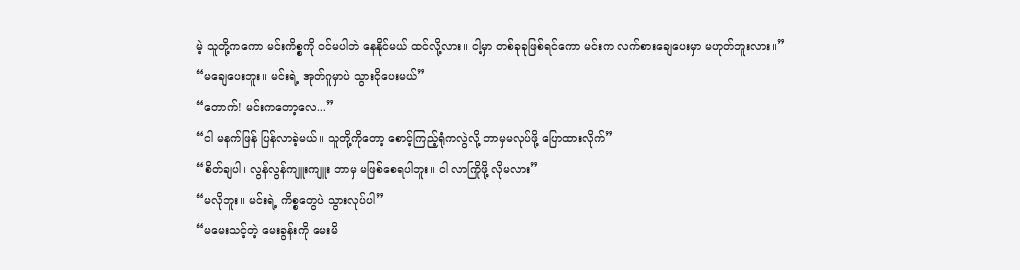မဲ့ သူတို့ကကော မင်းကိစ္စကို ဝင်မပါဘဲ နေနိုင်မယ် ထင်လို့လား။ ငါ့မှာ တစ်ခုခုဖြစ်ရင်ကော မင်းက လက်စားချေပေးမှာ မဟုတ်ဘူးလား။”
“မချေပေးဘူး။ မင်းရဲ့ အုတ်ဂူမှာပဲ သွားငိုပေးမယ်”
“တောက်! မင်းကတော့လေ...”
“ငါ မနက်ဖြန် ပြန်လာခဲ့မယ်။ သူတို့ကိုတော့ စောင့်ကြည့်ရုံကလွဲလို့ ဘာမှမလုပ်ဖို့ ပြောထားလိုက်”
“စိတ်ချပါ၊ လွန်လွန်ကျူးကျူး ဘာမှ မဖြစ်စေရပါဘူး။ ငါ လာကြိုဖို့ လိုမလား”
“မလိုဘူး။ မင်းရဲ့ ကိစ္စတွေပဲ သွားလုပ်ပါ”
“မမေးသင့်တဲ့ မေးခွန်းကို မေးမိ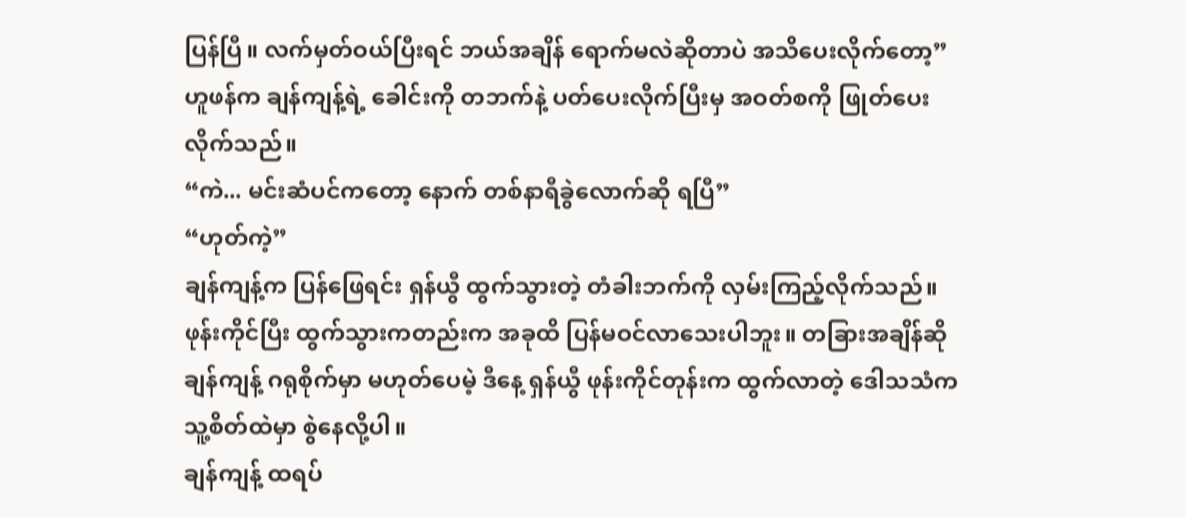ပြန်ပြီ။ လက်မှတ်ဝယ်ပြီးရင် ဘယ်အချိန် ရောက်မလဲဆိုတာပဲ အသိပေးလိုက်တော့”
ဟူဖန်က ချန်ကျန့်ရဲ့ ခေါင်းကို တဘက်နဲ့ ပတ်ပေးလိုက်ပြီးမှ အဝတ်စကို ဖြုတ်ပေးလိုက်သည်။
“ကဲ... မင်းဆံပင်ကတော့ နောက် တစ်နာရီခွဲလောက်ဆို ရပြီ”
“ဟုတ်ကဲ့”
ချန်ကျန့်က ပြန်ဖြေရင်း ရှန်ယွီ ထွက်သွားတဲ့ တံခါးဘက်ကို လှမ်းကြည့်လိုက်သည်။ ဖုန်းကိုင်ပြီး ထွက်သွားကတည်းက အခုထိ ပြန်မဝင်လာသေးပါဘူး။ တခြားအချိန်ဆို ချန်ကျန့် ဂရုစိုက်မှာ မဟုတ်ပေမဲ့ ဒီနေ့ ရှန်ယွီ ဖုန်းကိုင်တုန်းက ထွက်လာတဲ့ ဒေါသသံက သူ့စိတ်ထဲမှာ စွဲနေလို့ပါ။
ချန်ကျန့် ထရပ်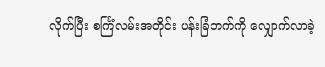လိုက်ပြီး စင်္ကြံလမ်းအတိုင်း ပန်းခြံဘက်ကို လျှောက်လာခဲ့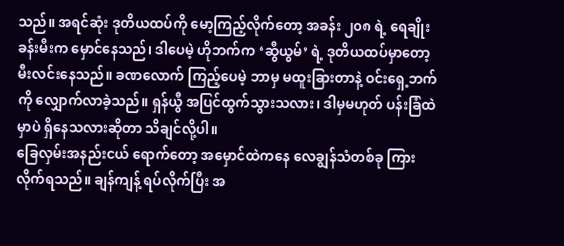သည်။ အရင်ဆုံး ဒုတိယထပ်ကို မော့ကြည့်လိုက်တော့ အခန်း ၂၀၈ ရဲ့ ရေချိုးခန်းမီးက မှောင်နေသည်၊ ဒါပေမဲ့ ဟိုဘက်က ‘ဆွီယွမ်’ ရဲ့ ဒုတိယထပ်မှာတော့ မီးလင်းနေသည်။ ခဏလောက် ကြည့်ပေမဲ့ ဘာမှ မထူးခြားတာနဲ့ ဝင်းရှေ့ဘက်ကို လျှောက်လာခဲ့သည်။ ရှန်ယွီ အပြင်ထွက်သွားသလား၊ ဒါမှမဟုတ် ပန်းခြံထဲမှာပဲ ရှိနေသလားဆိုတာ သိချင်လို့ပါ။
ခြေလှမ်းအနည်းငယ် ရောက်တော့ အမှောင်ထဲကနေ လေချွန်သံတစ်ခု ကြားလိုက်ရသည်။ ချန်ကျန့် ရပ်လိုက်ပြီး အ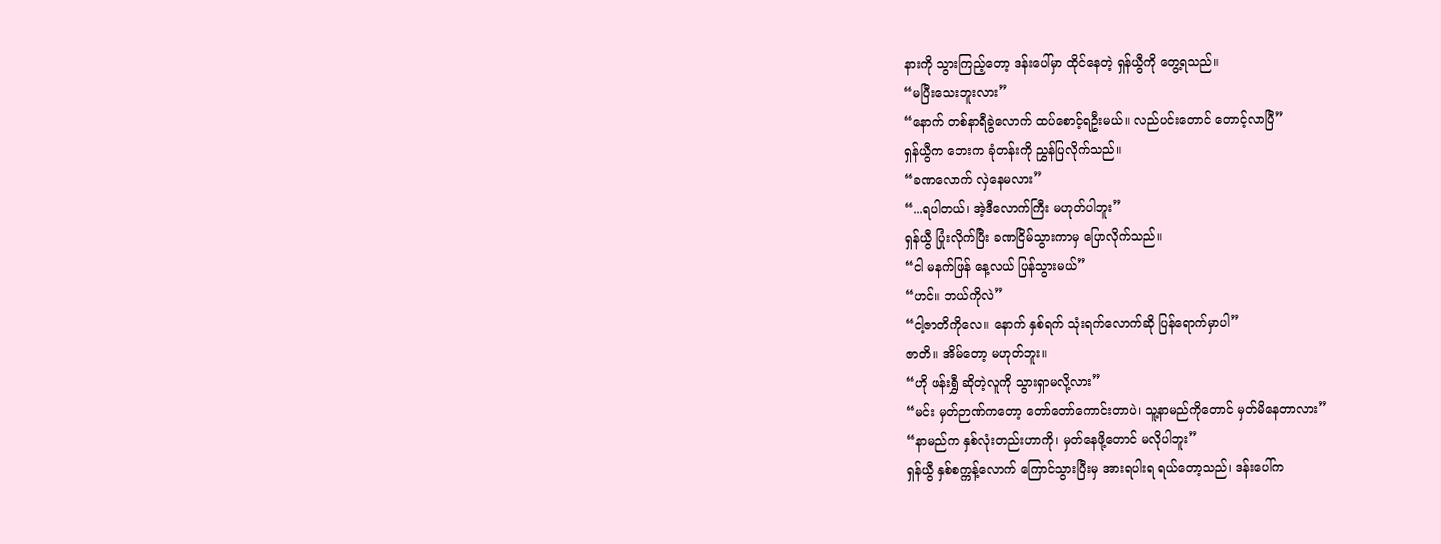နားကို သွားကြည့်တော့ ဒန်းပေါ်မှာ ထိုင်နေတဲ့ ရှန်ယွီကို တွေ့ရသည်။
“မပြီးသေးဘူးလား”
“နောက် တစ်နာရီခွဲလောက် ထပ်စောင့်ရဦးမယ်။ လည်ပင်းတောင် တောင့်လာပြီ”
ရှန်ယွီက ဘေးက ခုံတန်းကို ညွှန်ပြလိုက်သည်။
“ခဏလောက် လှဲနေမလား”
“...ရပါတယ်၊ အဲ့ဒီလောက်ကြီး မဟုတ်ပါဘူး”
ရှန်ယွီ ပြုံးလိုက်ပြီး ခဏငြိမ်သွားကာမှ ပြောလိုက်သည်။
“ငါ မနက်ဖြန် နေ့လယ် ပြန်သွားမယ်”
“ဟင်။ ဘယ်ကိုလဲ”
“ငါ့ဇာတိကိုလေ။ နောက် နှစ်ရက် သုံးရက်လောက်ဆို ပြန်ရောက်မှာပါ”
ဇာတိ။ အိမ်တော့ မဟုတ်ဘူး။
“ဟို ဖန်းရွှီ ဆိုတဲ့လူကို သွားရှာမလို့လား”
“မင်း မှတ်ဉာဏ်ကတော့ တော်တော်ကောင်းတာပဲ၊ သူ့နာမည်ကိုတောင် မှတ်မိနေတာလား”
“နာမည်က နှစ်လုံးတည်းဟာကို၊ မှတ်နေဖို့တောင် မလိုပါဘူး”
ရှန်ယွီ နှစ်စက္ကန့်လောက် ကြောင်သွားပြီးမှ အားရပါးရ ရယ်တော့သည်၊ ဒန်းပေါ်က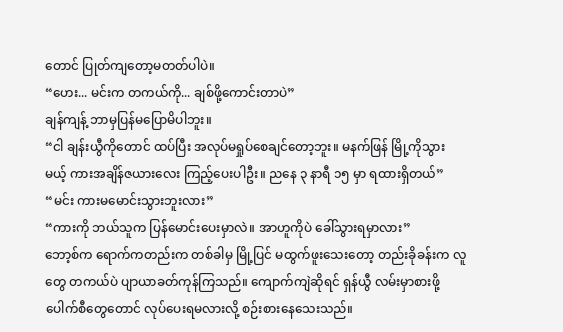တောင် ပြုတ်ကျတော့မတတ်ပါပဲ။
“ဟေး... မင်းက တကယ်ကို... ချစ်ဖို့ကောင်းတာပဲ”
ချန်ကျန့် ဘာမှပြန်မပြောမိပါဘူး။
“ငါ ချန်းယွီကိုတောင် ထပ်ပြီး အလုပ်မရှုပ်စေချင်တော့ဘူး။ မနက်ဖြန် မြို့ကိုသွားမယ့် ကားအချိန်ဇယားလေး ကြည့်ပေးပါဦး။ ညနေ ၃ နာရီ ၁၅ မှာ ရထားရှိတယ်”
“မင်း ကားမမောင်းသွားဘူးလား”
“ကားကို ဘယ်သူက ပြန်မောင်းပေးမှာလဲ။ အာဟူကိုပဲ ခေါ်သွားရမှာလား”
ဘော့စ်က ရောက်ကတည်းက တစ်ခါမှ မြို့ပြင် မထွက်ဖူးသေးတော့ တည်းခိုခန်းက လူတွေ တကယ်ပဲ ပျာယာခတ်ကုန်ကြသည်။ ကျောက်ကျဲဆိုရင် ရှန်ယွီ လမ်းမှာစားဖို့ ပေါက်စီတွေတောင် လုပ်ပေးရမလားလို့ စဉ်းစားနေသေးသည်။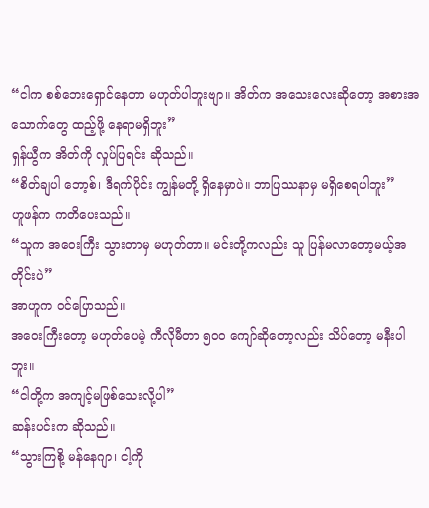“ငါက စစ်ဘေးရှောင်နေတာ မဟုတ်ပါဘူးဗျာ။ အိတ်က အသေးလေးဆိုတော့ အစားအသောက်တွေ ထည့်ဖို့ နေရာမရှိဘူး”
ရှန်ယွီက အိတ်ကို လှုပ်ပြရင်း ဆိုသည်။
“စိတ်ချပါ ဘော့စ်၊ ဒီရက်ပိုင်း ကျွန်မတို့ ရှိနေမှာပဲ။ ဘာပြဿနာမှ မရှိစေရပါဘူး”
ဟူဖန်က ကတိပေးသည်။
“သူက အဝေးကြီး သွားတာမှ မဟုတ်တာ။ မင်းတို့ကလည်း သူ ပြန်မလာတော့မယ့်အတိုင်းပဲ”
အာဟူက ဝင်ပြောသည်။
အဝေးကြီးတော့ မဟုတ်ပေမဲ့ ကီလိုမီတာ ၅၀၀ ကျော်ဆိုတော့လည်း သိပ်တော့ မနီးပါဘူး။
“ငါတို့က အကျင့်မဖြစ်သေးလို့ပါ”
ဆန်းပင်းက ဆိုသည်။
“သွားကြစို့ မန်နေဂျာ၊ ငါ့ကို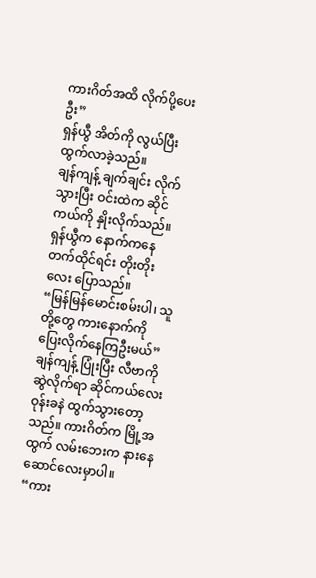ကားဂိတ်အထိ လိုက်ပို့ပေးဦး”
ရှန်ယွီ အိတ်ကို လွယ်ပြီး ထွက်လာခဲ့သည်။
ချန်ကျန့် ချက်ချင်း လိုက်သွားပြီး ဝင်းထဲက ဆိုင်ကယ်ကို နှိုးလိုက်သည်။ ရှန်ယွီက နောက်ကနေ တက်ထိုင်ရင်း တိုးတိုးလေး ပြောသည်။
“မြန်မြန်မောင်းစမ်းပါ၊ သူတို့တွေ ကားနောက်ကို ပြေးလိုက်နေကြဦးမယ်”
ချန်ကျန့် ပြုံးပြီး လီဗာကို ဆွဲလိုက်ရာ ဆိုင်ကယ်လေး ဝုန်းခနဲ ထွက်သွားတော့သည်။ ကားဂိတ်က မြို့အထွက် လမ်းဘေးက နားနေဆောင်လေးမှာပါ။
“ကား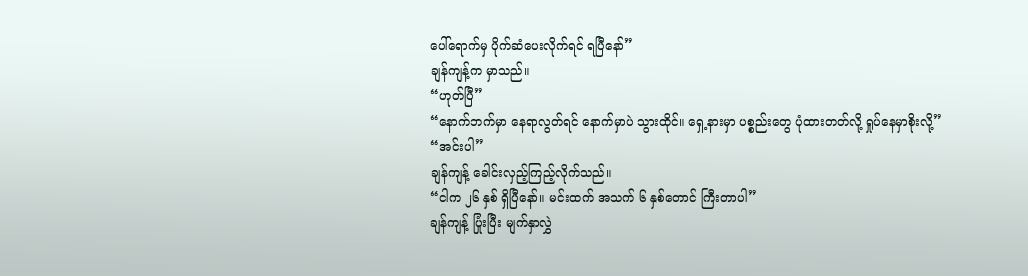ပေါ်ရောက်မှ ပိုက်ဆံပေးလိုက်ရင် ရပြီနော်”
ချန်ကျန့်က မှာသည်။
“ဟုတ်ပြီ”
“နောက်ဘက်မှာ နေရာလွတ်ရင် နောက်မှာပဲ သွားထိုင်။ ရှေ့နားမှာ ပစ္စည်းတွေ ပုံထားတတ်လို့ ရှုပ်နေမှာစိုးလို့”
“အင်းပါ”
ချန်ကျန့် ခေါင်းလှည့်ကြည့်လိုက်သည်။
“ငါက ၂၆ နှစ် ရှိပြီနော်။ မင်းထက် အသက် ၆ နှစ်တောင် ကြီးတာပါ”
ချန်ကျန့် ပြုံးပြီး မျက်နှာလွှဲ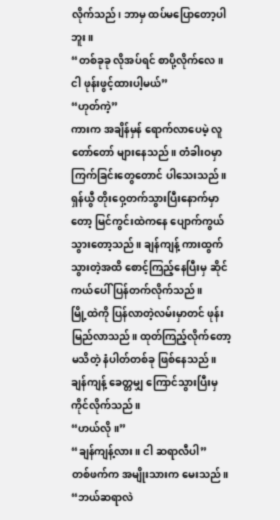လိုက်သည်၊ ဘာမှ ထပ်မပြောတော့ပါဘူး။
“တစ်ခုခု လိုအပ်ရင် စာပို့လိုက်လေ။ ငါ ဖုန်းဖွင့်ထားပါ့မယ်”
“ဟုတ်ကဲ့”
ကားက အချိန်မှန် ရောက်လာပေမဲ့ လူတော်တော် များနေသည်။ တံခါးဝမှာ ကြက်ခြင်းတွေတောင် ပါသေးသည်။ ရှန်ယွီ တိုးဝှေ့တက်သွားပြီးနောက်မှာတော့ မြင်ကွင်းထဲကနေ ပျောက်ကွယ်သွားတော့သည်။ ချန်ကျန့် ကားထွက်သွားတဲ့အထိ စောင့်ကြည့်နေပြီးမှ ဆိုင်ကယ်ပေါ် ပြန်တက်လိုက်သည်။
မြို့ထဲကို ပြန်လာတဲ့လမ်းမှာတင် ဖုန်းမြည်လာသည်။ ထုတ်ကြည့်လိုက်တော့ မသိတဲ့ နံပါတ်တစ်ခု ဖြစ်နေသည်။ ချန်ကျန့် ခေတ္တမျှ ကြောင်သွားပြီးမှ ကိုင်လိုက်သည်။
“ဟယ်လို။”
“ချန်ကျန့်လား။ ငါ ဆရာလီပါ”
တစ်ဖက်က အမျိုးသားက မေးသည်။
“ဘယ်ဆရာလဲ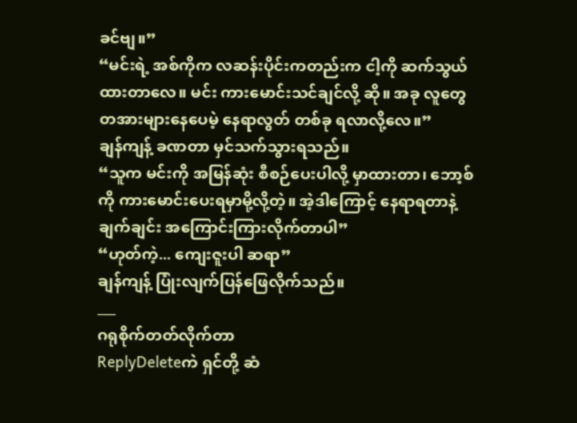ခင်ဗျ။”
“မင်းရဲ့ အစ်ကိုက လဆန်းပိုင်းကတည်းက ငါ့ကို ဆက်သွယ်ထားတာလေ။ မင်း ကားမောင်းသင်ချင်လို့ ဆို။ အခု လူတွေ တအားများနေပေမဲ့ နေရာလွတ် တစ်ခု ရလာလို့လေ။”
ချန်ကျန့် ခဏတာ မှင်သက်သွားရသည်။
“သူက မင်းကို အမြန်ဆုံး စီစဉ်ပေးပါလို့ မှာထားတာ၊ ဘော့စ်ကို ကားမောင်းပေးရမှာမို့လို့တဲ့။ အဲ့ဒါကြောင့် နေရာရတာနဲ့ ချက်ချင်း အကြောင်းကြားလိုက်တာပါ”
“ဟုတ်ကဲ့... ကျေးဇူးပါ ဆရာ”
ချန်ကျန့် ပြုံးလျက်ပြန်ဖြေလိုက်သည်။
___
ဂရုစိုက်တတ်လိုက်တာ
ReplyDeleteကဲ ရှင်တို့ ဆံ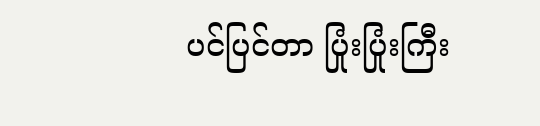ပင်ပြင်တာ ပြုံးပြုံးကြီး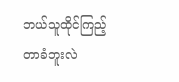ဘယ်သူထိုင်ကြည့်တာခံဘူးလဲ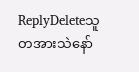ReplyDeleteသူတအားသဲနော်